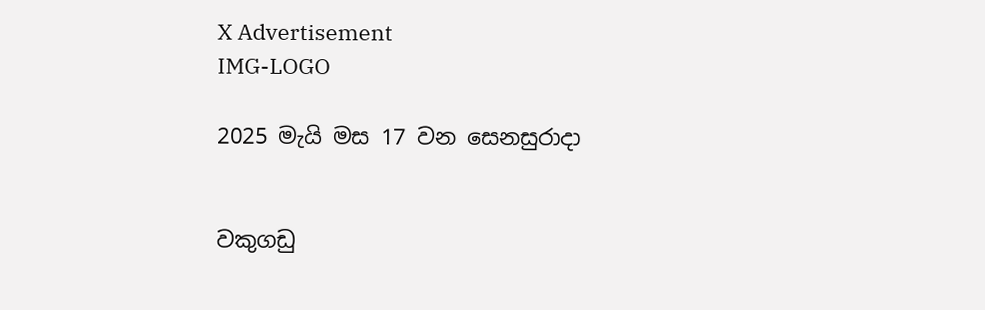X Advertisement
IMG-LOGO

2025 මැයි මස 17 වන සෙනසුරාදා


වකුගඩු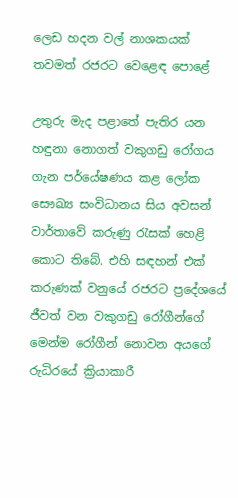ලෙඩ හදන වල් නාශකයක් තවමත් රජරට වෙළෙඳ පොළේ

උතුරු මැද පළාතේ පැතිර යන හඳුනා නොගත් වකුගඩු රෝගය ගැන පර්යේෂණය කළ ලෝක සෞඛ්‍ය සංවිධානය සිය අවසන් වාර්තාවේ කරුණු රැසක් හෙළි කොට තිබේ. එහි සඳහන් එක් කරුණක් වනුයේ රජරට ප්‍රදේශයේ ජීවත් වන වකුගඩු රෝගීන්ගේ මෙන්ම රෝගීන් නොවන අයගේ රුධිරයේ ක්‍රියාකාරී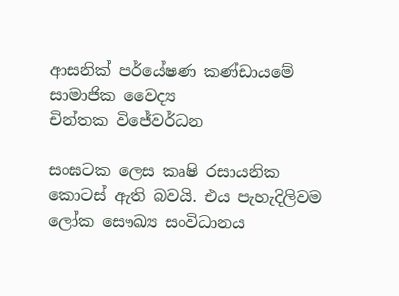ආසනික් පර්යේෂණ කණ්ඩායමේ සාමාජික වෛද්‍ය
චින්තක විජේවර්ධන

සංඝටක ලෙස කෘෂි රසායනික කොටස් ඇති බවයි. එය පැහැදිලිවම ලෝක සෞඛ්‍ය සංවිධානය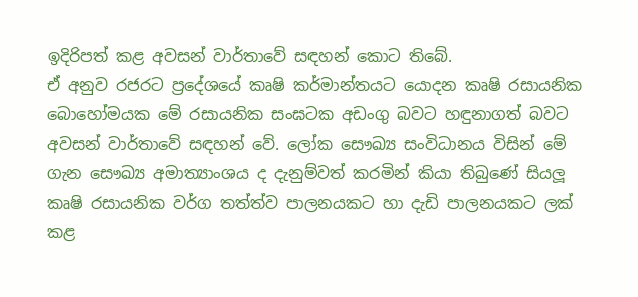ඉදිරිපත් කළ අවසන් වාර්තාවේ සඳහන් කොට තිබේ.
ඒ අනුව රජරට ප්‍රදේශයේ කෘෂි කර්මාන්තයට යොදන කෘෂි රසායනික බොහෝමයක මේ රසායනික සංඝටක අඩංගු බවට හඳුනාගත් බවට අවසන් වාර්තාවේ සඳහන් වේ. ලෝක සෞඛ්‍ය සංවිධානය විසින් මේ ගැන සෞඛ්‍ය අමාත්‍යාංශය ද දැනුම්වත් කරමින් කියා තිබුණේ සියලූ කෘෂි රසායනික වර්ග තත්ත්ව පාලනයකට හා දැඩි පාලනයකට ලක් කළ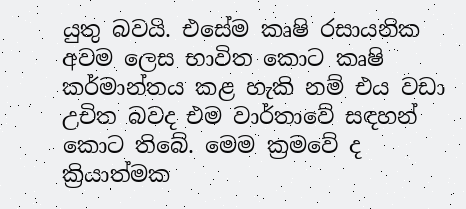යුතු බවයි. එසේම කෘෂි රසායනික අවම ලෙස භාවිත කොට කෘෂි කර්මාන්තය කළ හැකි නම් එය වඩා උචිත බවද එම වාර්තාවේ සඳහන් කොට තිබේ. මෙම ක්‍රමවේ ද ක්‍රියාත්මක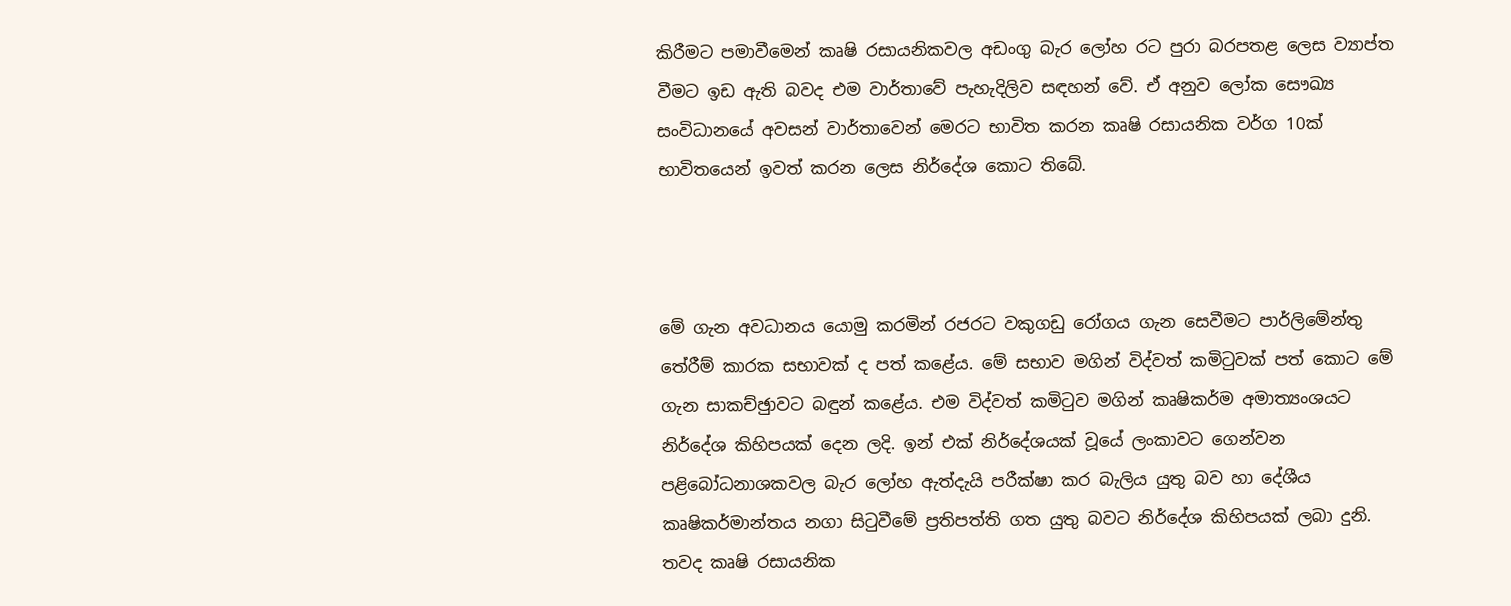කිරීමට පමාවීමෙන් කෘෂි රසායනිකවල අඩංගු බැර ලෝහ රට පුරා බරපතළ ලෙස ව්‍යාප්ත වීමට ඉඩ ඇති බවද එම වාර්තාවේ පැහැදිලිව සඳහන් වේ. ඒ අනුව ලෝක සෞඛ්‍ය සංවිධානයේ අවසන් වාර්තාවෙන් මෙරට භාවිත කරන කෘෂි රසායනික වර්ග 10ක් භාවිතයෙන් ඉවත් කරන ලෙස නිර්දේශ කොට තිබේ.



මේ ගැන අවධානය යොමු කරමින් රජරට වකුගඩු රෝගය ගැන සෙවීමට පාර්ලිමේන්තු තේරීම් කාරක සභාවක් ද පත් කළේය. මේ සභාව මගින් විද්වත් කමිටුවක් පත් කොට මේ ගැන සාකච්ඡුාවට බඳුන් කළේය. එම විද්වත් කමිටුව මගින් කෘෂිකර්ම අමාත්‍යංශයට නිර්දේශ කිහිපයක් දෙන ලදි. ඉන් එක් නිර්දේශයක් වූයේ ලංකාවට ගෙන්වන පළිබෝධනාශකවල බැර ලෝහ ඇත්දැයි පරීක්ෂා කර බැලිය යුතු බව හා දේශීය කෘෂිකර්මාන්තය නගා සිටුවීමේ ප්‍රතිපත්ති ගත යුතු බවට නිර්දේශ කිහිපයක් ලබා දුනි. තවද කෘෂි රසායනික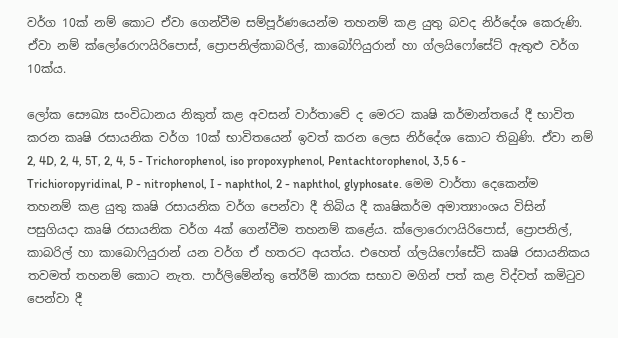වර්ග 10ක් නම් කොට ඒවා ගෙන්වීම සම්පූර්ණයෙන්ම තහනම් කළ යුතු බවද නිර්දේශ කෙරුණි. ඒවා නම් ක්ලෝරොෆයිරිපොස්, ප්‍රොපනිල්කාබරිල්, කාබෝෆියුරාන් හා ග්ලයිෆෝසේට් ඇතුළු වර්ග 10ක්ය.

ලෝක සෞඛ්‍ය සංවිධානය නිකුත් කළ අවසන් වාර්තාවේ ද මෙරට කෘෂි කර්මාන්තයේ දී භාවිත කරන කෘෂි රසායනික වර්ග 10ක් භාවිතයෙන් ඉවත් කරන ලෙස නිර්දේශ කොට තිබුණි. ඒවා නම්  2, 4D, 2, 4, 5T, 2, 4, 5 - Trichorophenol, iso propoxyphenol, Pentachtorophenol, 3,5 6 - Trichioropyridinal, P - nitrophenol, I - naphthol, 2 - naphthol, glyphosate. මෙම වාර්තා දෙකෙන්ම තහනම් කළ යුතු කෘෂි රසායනික වර්ග පෙන්වා දී තිබිය දී කෘෂිකර්ම අමාත්‍යාංශය විසින් පසුගියදා කෘෂි රසායනික වර්ග 4ක් ගෙන්වීම තහනම් කළේය. ක්ලොරොෆයිරිපොස්, ප්‍රොපනිල්, කාබරිල් හා කාබොෆියුරාන් යන වර්ග ඒ හතරට අයත්ය. එහෙත් ග්ලයිෆෝසේට් කෘෂි රසායනිකය තවමත් තහනම් කොට නැත. පාර්ලිමේන්තු තේරීම් කාරක සභාව මගින් පත් කළ විද්වත් කමිටුව පෙන්වා දී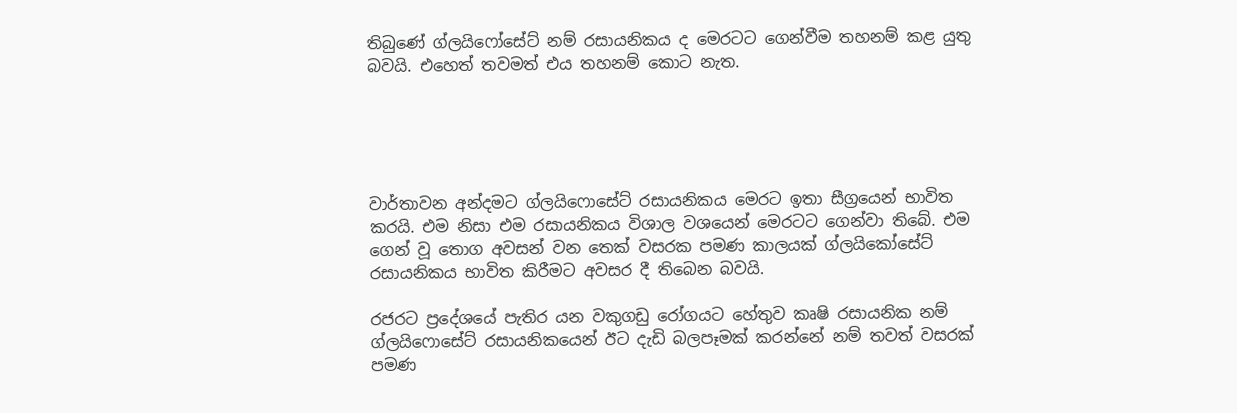තිබුණේ ග්ලයිෆෝසේට් නම් රසායනිකය ද මෙරටට ගෙන්වීම තහනම් කළ යුතු බවයි. එහෙත් තවමත් එය තහනම් කොට නැත.





වාර්තාවන අන්දමට ග්ලයිෆොසේට් රසායනිකය මෙරට ඉතා සීග්‍රයෙන් භාවිත කරයි. එම නිසා එම රසායනිකය විශාල වශයෙන් මෙරටට ගෙන්වා තිබේ. එම ගෙන් වූ තොග අවසන් වන තෙක් වසරක පමණ කාලයක් ග්ලයිකෝසේට් රසායනිකය භාවිත කිරීමට අවසර දී තිබෙන බවයි.

රජරට ප්‍රදේශයේ පැතිර යන වකුගඩු රෝගයට හේතුව කෘෂි රසායනික නම් ග්ලයිෆොසේට් රසායනිකයෙන් ඊට දැඩි බලපෑමක් කරන්නේ නම් තවත් වසරක් පමණ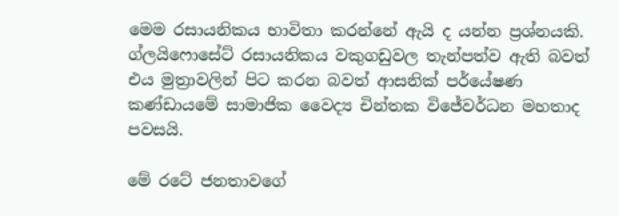මෙම රසායනිකය භාවිතා කරන්නේ ඇයි ද යන්න ප්‍රශ්නයකි. ග්ලයිෆොසේට් රසායනිකය වකුගඩුවල තැන්පත්ව ඇති බවත් එය මුත්‍රාවලින් පිට කරන බවත් ආසනික් පර්යේෂණ කණ්ඩායමේ සාමාජික වෛද්‍ය චින්තක විජේවර්ධන මහතාද පවසයි.

මේ රටේ ජනතාවගේ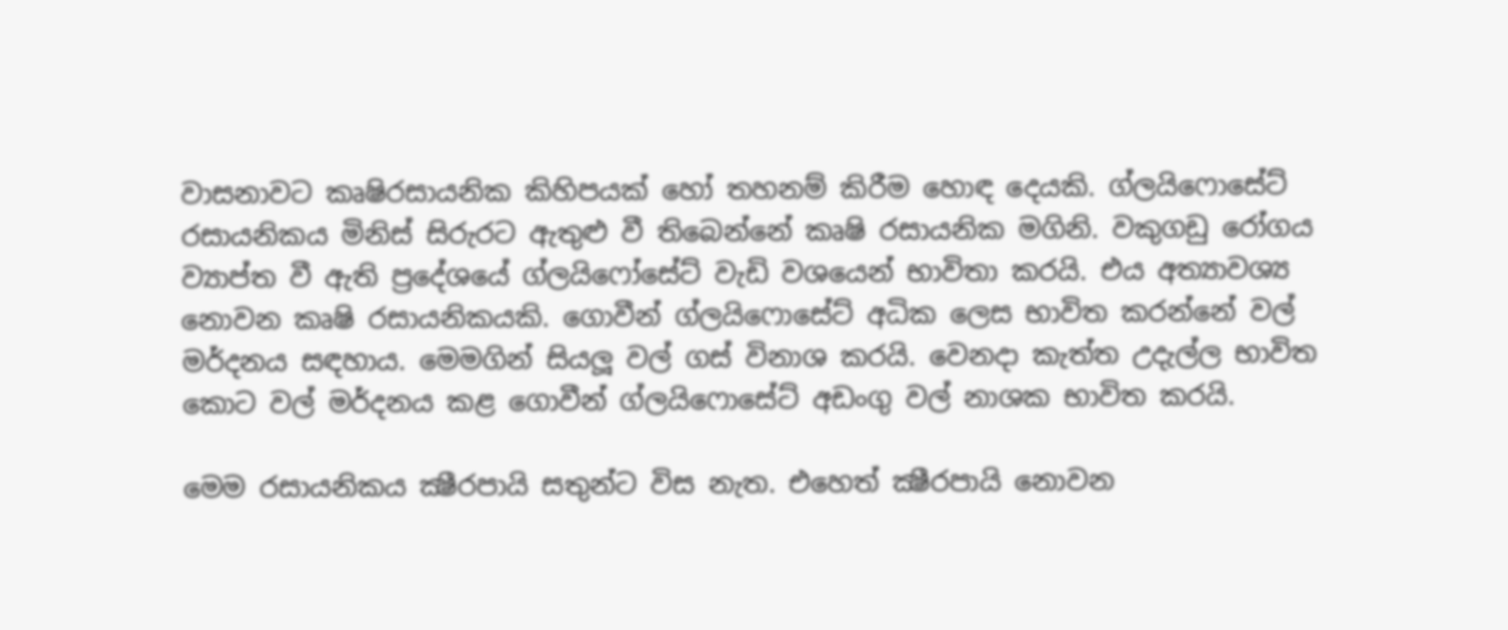වාසනාවට කෘෂිරසායනික කිහිපයක් හෝ තහනම් කිරීම හොඳ දෙයකි. ග්ලයිෆොසේට් රසායනිකය මිනිස් සිරුරට ඇතුළු වී තිබෙන්නේ කෘෂි රසායනික මගිනි. වකුගඩු රෝගය ව්‍යාප්ත වී ඇති ප්‍රදේශයේ ග්ලයිෆෝසේට් වැඩි වශයෙන් භාවිතා කරයි. එය අත්‍යාවශ්‍ය නොවන කෘෂි රසායනිකයකි. ගොවීන් ග්ලයිෆොසේට් අධික ලෙස භාවිත කරන්නේ වල් මර්දනය සඳහාය. මෙමගින් සියලූ වල් ගස් විනාශ කරයි. වෙනදා කැත්ත උදැල්ල භාවිත කොට වල් මර්දනය කළ ගොවීන් ග්ලයිෆොසේට් අඩංගු වල් නාශක භාවිත කරයි.

මෙම රසායනිකය ක්‍ෂීරපායි සතුන්ට විස නැත. එහෙත් ක්‍ෂීරපායි නොවන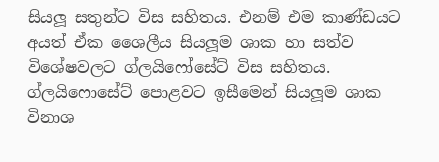සියලූ සතුන්ට විස සහිතය. එනම් එම කාණ්ඩයට අයත් ඒක ශෛලීය සියලූම ශාක හා සත්ව විශේෂවලට ග්ලයිෆෝසේට් විස සහිතය. ග්ලයිෆොසේට් පොළවට ඉසීමෙන් සියලූම ශාක විනාශ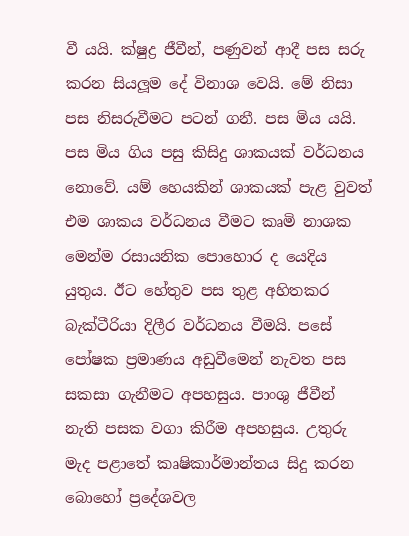වී යයි. ක්ෂුද්‍ර ජීවීන්, පණුවන් ආදී පස සරු කරන සියලූම දේ විනාශ වෙයි. මේ නිසා පස නිසරුවීමට පටන් ගනී. පස මිය යයි. පස මිය ගිය පසු කිසිදු ශාකයක් වර්ධනය නොවේ. යම් හෙයකින් ශාකයක් පැළ වුවත් එම ශාකය වර්ධනය වීමට කෘමි නාශක මෙන්ම රසායනික පොහොර ද යෙදිය යුතුය. ඊට හේතුව පස තුළ අහිතකර බැක්ටීරියා දිලීර වර්ධනය වීමයි. පසේ පෝෂක ප්‍රමාණය අඩුවීමෙන් නැවත පස සකසා ගැනීමට අපහසුය. පාංශු ජීවීන් නැති පසක වගා කිරීම අපහසුය. උතුරු මැද පළාතේ කෘෂිකාර්මාන්තය සිදු කරන බොහෝ ප්‍රදේශවල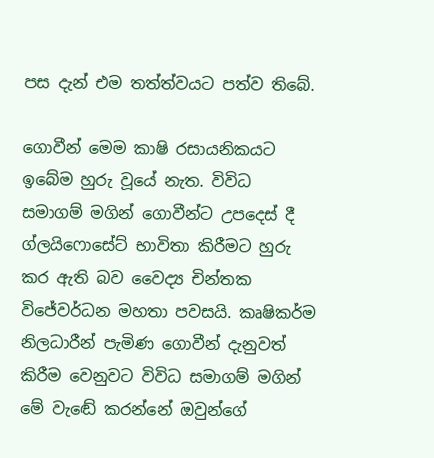පස දැන් එම තත්ත්වයට පත්ව තිබේ.

ගොවීන් මෙම කාෂි රසායනිකයට ඉබේම හුරු වූයේ නැත. විවිධ සමාගම් මගින් ගොවීන්ට උපදෙස් දී ග්ලයිෆොසේට් භාවිතා කිරීමට හුරු කර ඇති බව වෛද්‍ය චින්තක විජේවර්ධන මහතා පවසයි. කෘෂිකර්ම නිලධාරීන් පැමිණ ගොවීන් දැනුවත් කිරීම වෙනුවට විවිධ සමාගම් මගින් මේ වැඬේ කරන්නේ ඔවුන්ගේ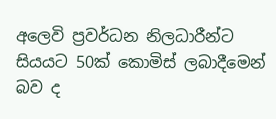අලෙවි ප්‍රවර්ධන නිලධාරීන්ට සියයට 50ක් කොමිස් ලබාදීමෙන් බව ද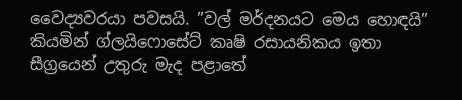වෛද්‍යවරයා පවසයි. ”වල් මර්දනයට මෙය හොඳයි” කියමින් ග්ලයිෆොසේට් කෘෂි රසායනිකය ඉතා සීග්‍රයෙන් උතුරු මැද පළාතේ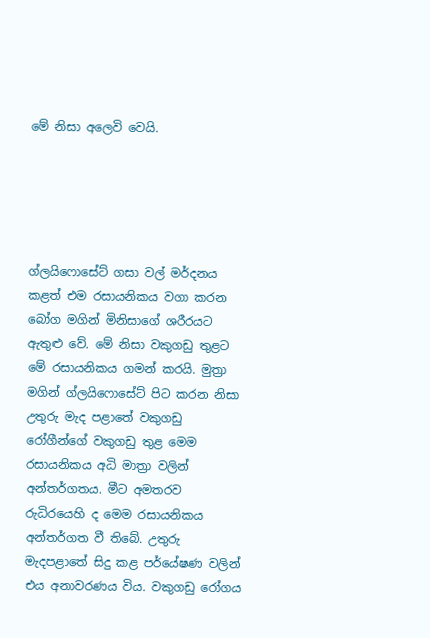මේ නිසා අලෙවි වෙයි.





ග්ලයිෆොසේට් ගසා වල් මර්දනය කළත් එම රසායනිකය වගා කරන බෝග මගින් මිනිසාගේ ශරීරයට ඇතුළු වේ. මේ නිසා වකුගඩු තුළට මේ රසායනිකය ගමන් කරයි. මුත්‍රා මගින් ග්ලයිෆොසේට් පිට කරන නිසා උතුරු මැද පළාතේ වකුගඩු රෝගීන්ගේ වකුගඩු තුළ මෙම රසායනිකය අධි මාත්‍රා වලින් අන්තර්ගතය. මීට අමතරව රුධිරයෙහි ද මෙම රසායනිකය අන්තර්ගත වී තිබේ. උතුරු මැදපළාතේ සිදු කළ පර්යේෂණ වලින් එය අනාවරණය විය. වකුගඩු රෝගය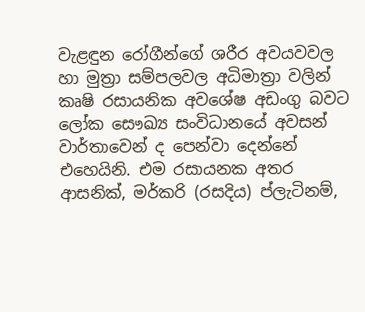වැළඳුන රෝගීන්ගේ ශරීර අවයවවල හා මුත්‍රා සම්පලවල අධිමාත්‍රා වලින් කෘෂි රසායනික අවශේෂ අඩංගු බවට ලෝක සෞඛ්‍ය සංවිධානයේ අවසන් වාර්තාවෙන් ද පෙන්වා දෙන්නේ එහෙයිනි. එම රසායනක අතර ආසනික්, මර්කරි (රසදිය) ප්ලැටිනම්,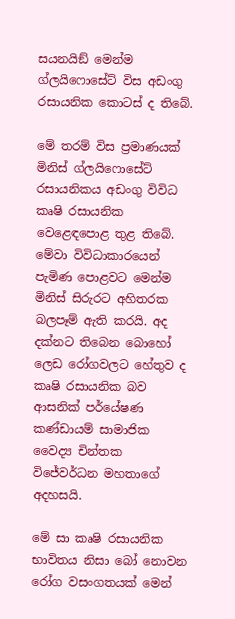සයනයිඞ් මෙන්ම ග්ලයිෆොසේට් විස අඩංගු රසායනික කොටස් ද තිබේ.

මේ තරම් විස ප්‍රමාණයක් මිනිස් ග්ලයිෆොසේට් රසායනිකය අඩංගු විවිධ කෘෂි රසායනික වෙළෙඳපොළ තුළ තිබේ. මේවා විවිධාකාරයෙන් පැමිණ පොළවට මෙන්ම මිනිස් සිරුරට අහිතරක බලපෑම් ඇති කරයි. අද දක්නට තිබෙන බොහෝ ලෙඩ රෝගවලට හේතුව ද කෘෂි රසායනික බව ආසනික් පර්යේෂණ කණ්ඩායම් සාමාජික වෛද්‍ය චින්තක විජේවර්ධන මහතාගේ අදහසයි.

මේ සා කෘෂි රසායනික භාවිතය නිසා බෝ නොවන රෝග වසංගතයක් මෙන්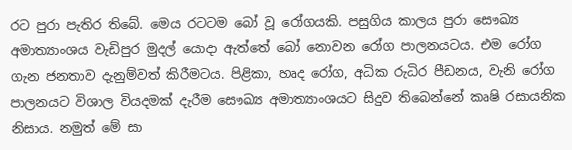රට පුරා පැතිර තිබේ. මෙය රටටම බෝ වූ රෝගයකි. පසුගිය කාලය පුරා සෞඛ්‍ය අමාත්‍යාංශය වැඩිපුර මුදල් යොදා ඇත්තේ බෝ නොවන රෝග පාලනයටය. එම රෝග ගැන ජනතාව දැනුම්වත් කිරීමටය. පිළිකා, හෘද රෝග, අධික රුධිර පීඩනය, වැනි රෝග පාලනයට විශාල වියදමක් දැරීම සෞඛ්‍ය අමාත්‍යාංශයට සිදුව තිබෙන්නේ කෘෂි රසායනික නිසාය. නමුත් මේ සා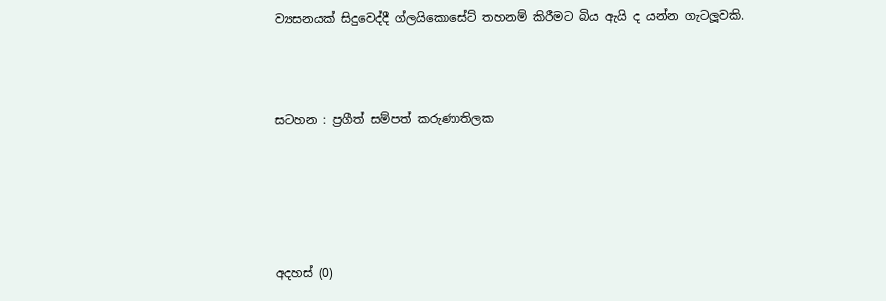ව්‍යසනයක් සිදුවෙද්දී ග්ලයිකොසේට් තහනම් කිරීමට බිය ඇයි ද යන්න ගැටලූවකි.



සටහන : ප්‍රගීත් සම්පත් කරුණාතිලක





අදහස් (0)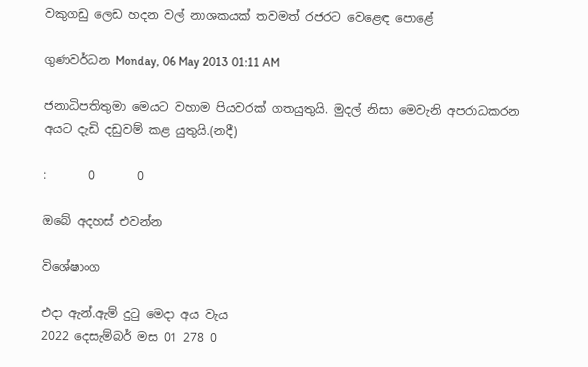වකුගඩු ලෙඩ හදන වල් නාශකයක් තවමත් රජරට වෙළෙඳ පොළේ

ගුණවර්ධන Monday, 06 May 2013 01:11 AM

ජනාධිපතිතුමා මෙයට වහාම පියවරක් ගතයුතුයි. මුදල් නිසා මෙවැනි අපරාධකරන අයට දැඩි දඩුවම් කළ යුතුයි.(නදී)

:       0       0

ඔබේ අදහස් එවන්න

විශේෂාංග

එදා ඇන්.ඇම් දුටු මෙදා අය වැය
2022 දෙසැම්බර් මස 01 278 0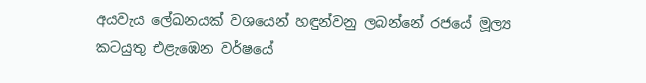අයවැය ලේඛනයක් වශයෙන් හඳුන්වනු ලබන්නේ රජයේ මූල්‍ය කටයුතු එළැඹෙන වර්ෂයේ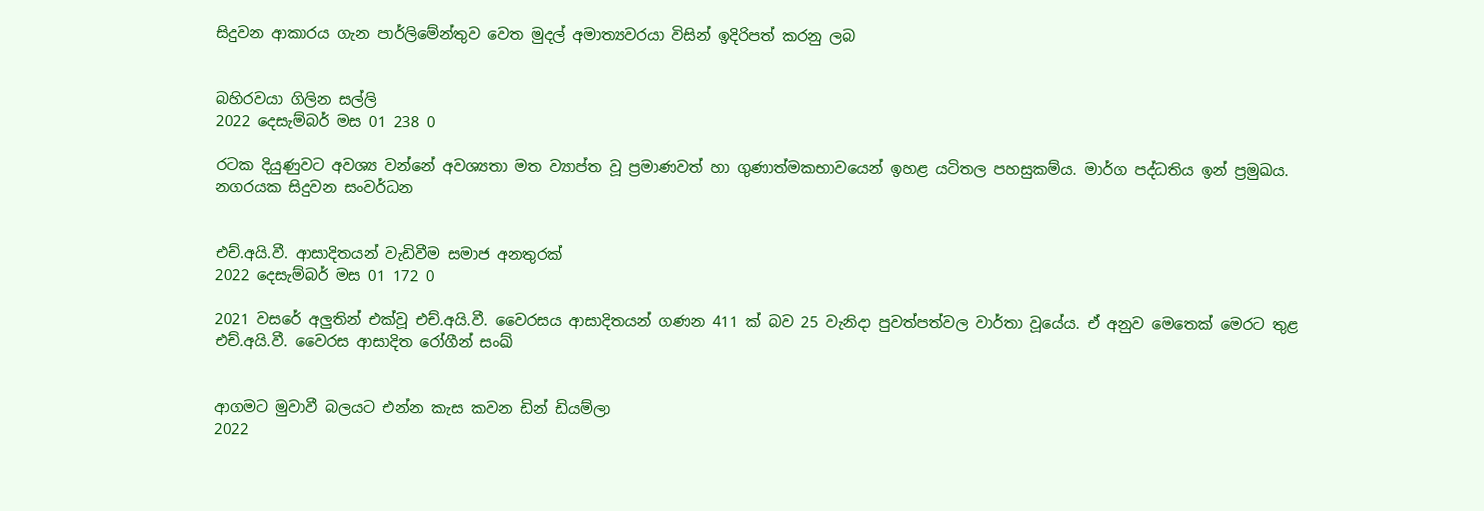සිදුවන ආකාරය ගැන පාර්ලිමේන්තුව වෙත මුදල් අමාත්‍යවරයා විසින් ඉදිරිපත් කරනු ලබ


බහිරවයා ගිලින සල්ලි
2022 දෙසැම්බර් මස 01 238 0

රටක දියුණුවට අවශ්‍ය වන්නේ අවශ්‍යතා මත ව්‍යාප්ත වූ ප්‍රමාණවත් හා ගුණාත්මකභාවයෙන් ඉහළ යටිතල පහසුකම්ය. මාර්ග පද්ධතිය ඉන් ප්‍රමුඛය. නගරයක සිදුවන සංවර්ධන


එච්.අයි.වී. ආසාදිතයන් වැඩිවීම සමාජ අනතුරක්
2022 දෙසැම්බර් මස 01 172 0

2021 වසරේ අලුතින් එක්වූ එච්.අයි.වී. වෛරසය ආසාදිතයන් ගණන 411 ක් බව 25 වැනිදා පුවත්පත්වල වාර්තා වූයේය. ඒ අනුව මෙතෙක් මෙරට තුළ එච්.අයි.වී. වෛරස ආසාදිත රෝගීන් සංඛ්‍


ආගමට මුවාවී බලයට එන්න කැස කවන ඩින් ඩියම්ලා
2022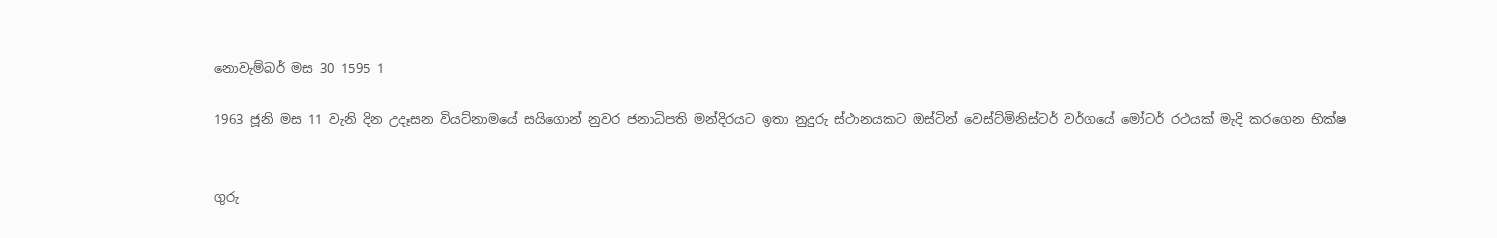නොවැම්බර් මස 30 1595 1

1963 ජූනි මස 11 වැනි දින උදෑසන වියට්නාමයේ සයිගොන් නුවර ජනාධිපති මන්දිරයට ඉතා නුදුරු ස්ථානයකට ඔස්ටින් වෙස්ට්මිනිස්ටර් වර්ගයේ මෝටර් රථයක් මැදි කරගෙන භික්ෂ


ගුරු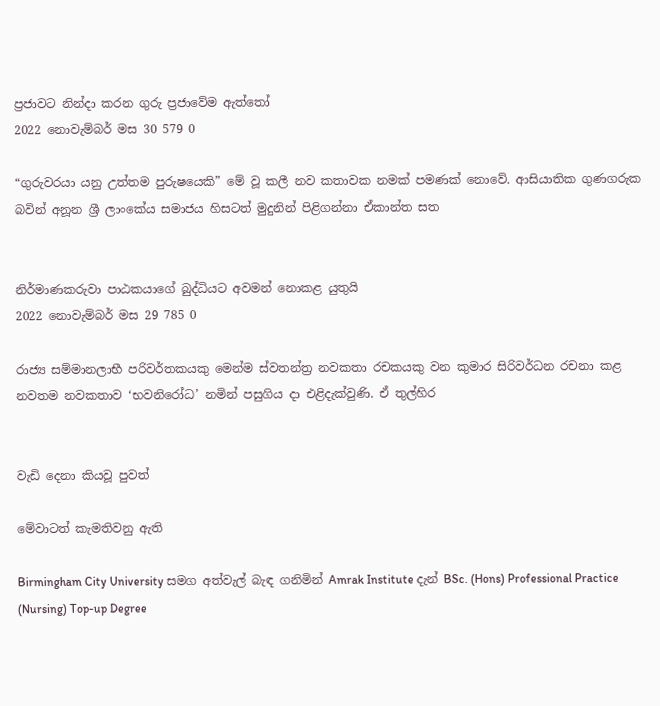ප්‍රජාවට නින්දා කරන ගුරු ප්‍රජාවේම ඇත්තෝ
2022 නොවැම්බර් මස 30 579 0

“ගුරුවරයා යනු උත්තම පුරුෂයෙකි” මේ වූ කලී නව කතාවක නමක් පමණක් නොවේ. ආසියාතික ගුණගරුක බවින් අනූන ශ්‍රී ලාංකේය සමාජය හිසටත් මුදුනින් පිළිගන්නා ඒකාන්ත සත


නිර්මාණකරුවා පාඨකයාගේ බුද්ධියට අවමන් නොකළ යුතුයි
2022 නොවැම්බර් මස 29 785 0

රාජ්‍ය සම්මානලාභී පරිවර්තකයකු මෙන්ම ස්වතන්ත්‍ර නවකතා රචකයකු වන කුමාර සිරිවර්ධන රචනා කළ නවතම නවකතාව ‘භවනිරෝධ’ නමින් පසුගිය දා එළිදැක්වුණි. ඒ තුල්හිර


වැඩි දෙනා කියවූ පුවත්

මේවාටත් කැමතිවනු ඇති

Birmingham City University සමග අත්වැල් බැඳ ගනිමින් Amrak Institute දැන් BSc. (Hons) Professional Practice (Nursing) Top-up Degree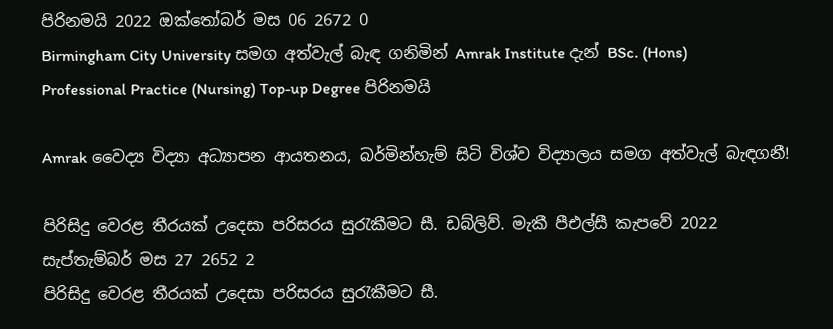පිරිනමයි 2022 ඔක්තෝබර් මස 06 2672 0
Birmingham City University සමග අත්වැල් බැඳ ගනිමින් Amrak Institute දැන් BSc. (Hons) Professional Practice (Nursing) Top-up Degree පිරිනමයි

Amrak වෛද්‍ය විද්‍යා අධ්‍යාපන ආයතනය, බර්මින්හැම් සිටි විශ්ව විද්‍යාලය සමග අත්වැල් බැඳගනී!

පිරිසිදු වෙරළ තීරයක් උදෙසා පරිසරය සුරැකීමට සී. ඩබ්ලිව්. මැකී පීඑල්සී කැපවේ 2022 සැප්තැම්බර් මස 27 2652 2
පිරිසිදු වෙරළ තීරයක් උදෙසා පරිසරය සුරැකීමට සී.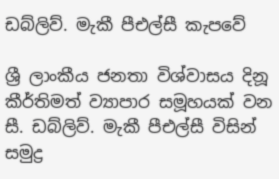ඩබ්ලිව්. මැකී පීඑල්සී කැපවේ

ශ්‍රී ලාංකීය ජනතා විශ්වාසය දිනූ කීර්තිමත් ව්‍යාපාර සමූහයක් වන සී. ඩබ්ලිව්. මැකී පීඑල්සී විසින් සමුද්‍ර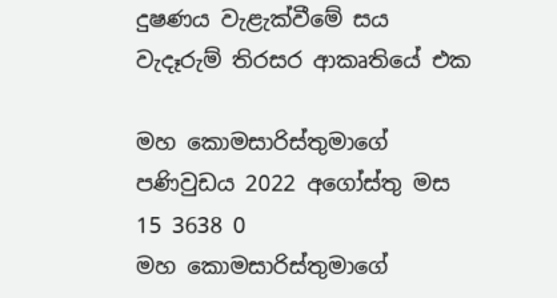දුෂණය වැළැක්වීමේ සය වැදෑරුම් තිරසර ආකෘතියේ එක

මහ කොමසාරිස්තුමාගේ පණිවුඩය 2022 අගෝස්තු මස 15 3638 0
මහ කොමසාරිස්තුමාගේ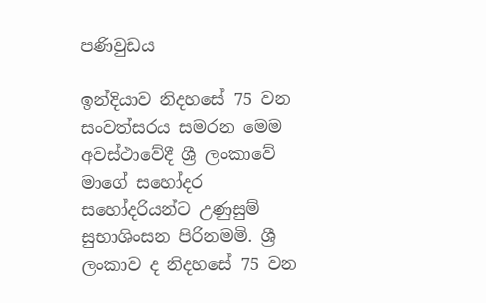පණිවුඩය

ඉන්දියාව නිදහසේ 75 වන සංවත්සරය සමරන මෙම අවස්ථාවේදී ශ්‍රී ලංකාවේ මාගේ සහෝදර සහෝදරියන්ට උණුසුම් සුභාශිංසන පිරිනමමි. ශ්‍රී ලංකාව ද නිදහසේ 75 වන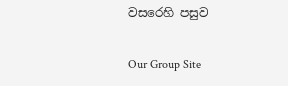වසරෙහි පසුව

Our Group Site